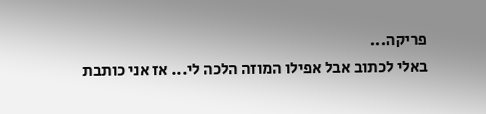פריקה...
באלי לכתוב אבל אפילו המוזה הלכה לי... אז אני כותבת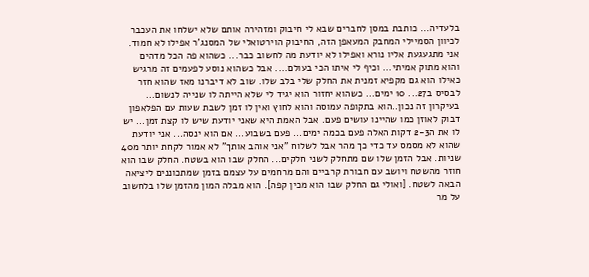בלעדיה... כותבת במסן לחברים שבא לי חיבוק ומזהירה אותם שלא ישלחו את העכבר לכיוון הסמיילי המחבק המעאפן הזה, החיבוק הוירטואלי של המסנג'ר אפילו לא חמוד. אני מתגעגעת אליו נורא ואפילו לא יודעת מה לחשוב כבר... כשהוא פה הכל מדהים והוא מתוק אמיתי... וכיף לי איתו הכי בעולם.... אבל כשהוא נוסע לפעמים זה מרגיש כאילו הוא גם מקפיא זמנית את החלק שלי בלב שלו. שוב לא דיברנו מאז שהוא חזר לבסיס ב27... 10 ימים... כשהוא יחזור הוא יגיד לי שלא הייתה לו שנייה לנשום... בעיקרון זה נכון..הוא בתקופה עמוסה והוא לחוץ ואין לו זמן לשבת שעות עם הפלאפון דבוק לאוזן כמו שהיינו עושים פעם. אבל האמת היא שאני יודעת שיש לו קצת זמן... יש לו את ה2-3 דקות האלה פעם בכמה ימים... פעם בשבוע... אם הוא ינסה... אני יודעת שהוא לא מסמס עד כדי כך מהר אבל לשלוח "אני אוהב אותך" לא אמור לקחת יותר מ40 שניות. אבל הזמן שלו שם מתחלק לשני חלקים... החלק שבו הוא בשטח. החלק שבו הוא חוזר מהשטח ויושב עם חבורת קרביים והם מרחמים על עצמם בזמן שמתכוננים ליציאה הבאה לשטח. [ואולי גם החלק שבו הוא מכין קפה]. הוא מבלה המון מהזמן שלו בלחשוב על מר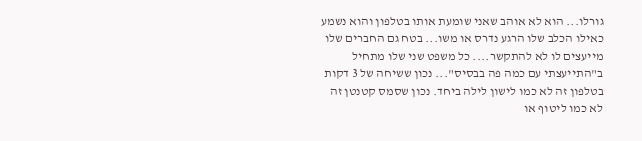גורלו... הוא לא אוהב שאני שומעת אותו בטלפון והוא נשמע כאילו הכלב שלו הרגע נדרס או משו... בטח גם החברים שלו מייעצים לו לא להתקשר.... כל משפט שני שלו מתחיל ב"התייעצתי עם כמה פה בבסיס"... נכון ששיחה של 3 דקות בטלפון זה לא כמו לישון לילה ביחד. נכון שסמס קטנטן זה לא כמו ליטוף או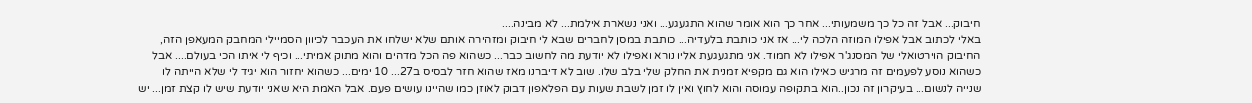חיבוק... אבל זה כל כך משמעותי... אחר כך הוא אומר שהוא התגעגע... ואני נשארת אילמת... לא מבינה....
באלי לכתוב אבל אפילו המוזה הלכה לי... אז אני כותבת בלעדיה... כותבת במסן לחברים שבא לי חיבוק ומזהירה אותם שלא ישלחו את העכבר לכיוון הסמיילי המחבק המעאפן הזה, החיבוק הוירטואלי של המסנג'ר אפילו לא חמוד. אני מתגעגעת אליו נורא ואפילו לא יודעת מה לחשוב כבר... כשהוא פה הכל מדהים והוא מתוק אמיתי... וכיף לי איתו הכי בעולם.... אבל כשהוא נוסע לפעמים זה מרגיש כאילו הוא גם מקפיא זמנית את החלק שלי בלב שלו. שוב לא דיברנו מאז שהוא חזר לבסיס ב27... 10 ימים... כשהוא יחזור הוא יגיד לי שלא הייתה לו שנייה לנשום... בעיקרון זה נכון..הוא בתקופה עמוסה והוא לחוץ ואין לו זמן לשבת שעות עם הפלאפון דבוק לאוזן כמו שהיינו עושים פעם. אבל האמת היא שאני יודעת שיש לו קצת זמן... יש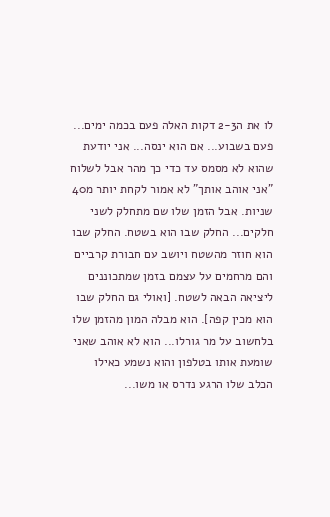לו את ה2-3 דקות האלה פעם בכמה ימים... פעם בשבוע... אם הוא ינסה... אני יודעת שהוא לא מסמס עד כדי כך מהר אבל לשלוח "אני אוהב אותך" לא אמור לקחת יותר מ40 שניות. אבל הזמן שלו שם מתחלק לשני חלקים... החלק שבו הוא בשטח. החלק שבו הוא חוזר מהשטח ויושב עם חבורת קרביים והם מרחמים על עצמם בזמן שמתכוננים ליציאה הבאה לשטח. [ואולי גם החלק שבו הוא מכין קפה]. הוא מבלה המון מהזמן שלו בלחשוב על מר גורלו... הוא לא אוהב שאני שומעת אותו בטלפון והוא נשמע כאילו הכלב שלו הרגע נדרס או משו...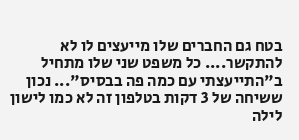בטח גם החברים שלו מייעצים לו לא להתקשר.... כל משפט שני שלו מתחיל ב"התייעצתי עם כמה פה בבסיס"... נכון ששיחה של 3 דקות בטלפון זה לא כמו לישון לילה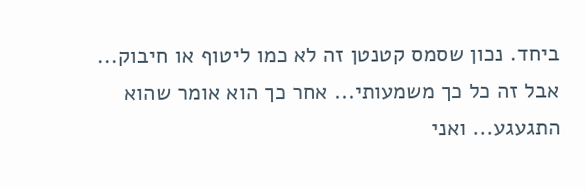ביחד. נכון שסמס קטנטן זה לא כמו ליטוף או חיבוק... אבל זה כל כך משמעותי... אחר כך הוא אומר שהוא התגעגע... ואני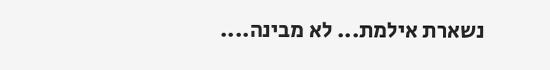נשארת אילמת... לא מבינה....